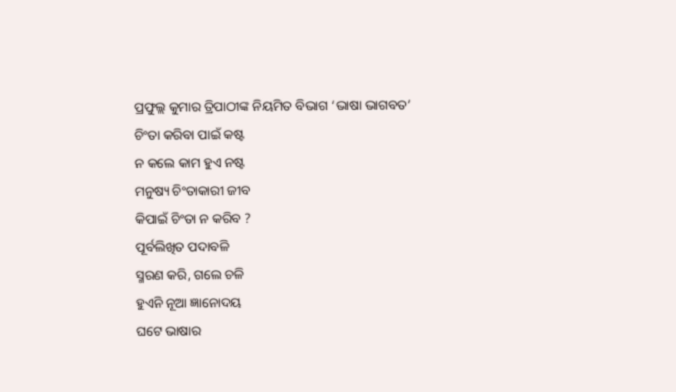ପ୍ରଫୁଲ୍ଲ କୁମାର ତ୍ରିପାଠୀଙ୍କ ନିୟମିତ ବିଭାଗ ‘ଭାଷା ଭାଗବତ’
ଚିଂତା କରିବା ପାଇଁ କଷ୍ଟ
ନ କଲେ କାମ ହୁଏ ନଷ୍ଟ
ମନୁଷ୍ୟ ଚିଂତାକାରୀ ଜୀବ
କିପାଇଁ ଚିଂତା ନ କରିବ ?
ପୂର୍ବଲିଖିତ ପଦାବଳି
ସ୍ମରଣ କରି, ଗଲେ ଚଳି
ହୁଏନି ନୂଆ ଜ୍ଞାନୋଦୟ
ଘଟେ ଭାଷାର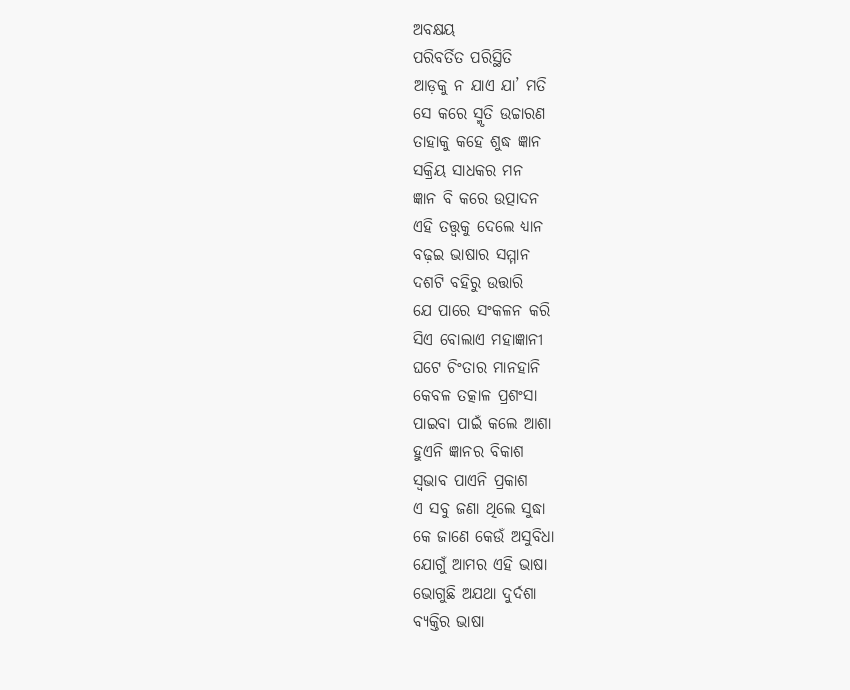ଅବକ୍ଷୟ
ପରିବର୍ତିତ ପରିସ୍ଥିତି
ଆଡ଼କୁ ନ ଯାଏ ଯା’ ମତି
ସେ କରେ ସ୍ମୃତି ଉଚ୍ଚାରଣ
ତାହାକୁ କହେ ଶୁଦ୍ଧ ଜ୍ଞାନ
ସକ୍ରିୟ ସାଧକର ମନ
ଜ୍ଞାନ ବି କରେ ଉତ୍ପାଦନ
ଏହି ତତ୍ତ୍ବକୁ ଦେଲେ ଧ୍ୟାନ
ବଢ଼ଇ ଭାଷାର ସମ୍ମାନ
ଦଶଟି ବହିରୁ ଉତ୍ତାରି
ଯେ ପାରେ ସଂକଳନ କରି
ସିଏ ବୋଲାଏ ମହାଜ୍ଞାନୀ
ଘଟେ ଚିଂତାର ମାନହାନି
କେବଳ ତତ୍କାଳ ପ୍ରଶଂସା
ପାଇବା ପାଇଁ କଲେ ଆଶା
ହୁଏନି ଜ୍ଞାନର ବିକାଶ
ସ୍ବଭାବ ପାଏନି ପ୍ରକାଶ
ଏ ସବୁ ଜଣା ଥିଲେ ସୁଦ୍ଧା
କେ ଜାଣେ କେଉଁ ଅସୁବିଧା
ଯୋଗୁଁ ଆମର ଏହି ଭାଷା
ଭୋଗୁଛି ଅଯଥା ଦୁର୍ଦଶା
ବ୍ୟକ୍ତିର ଭାଷା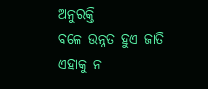ଅନୁରକ୍ତି
ବଳେ ଉନ୍ନତ ହୁଏ ଜାତି
ଏହାକୁ ନ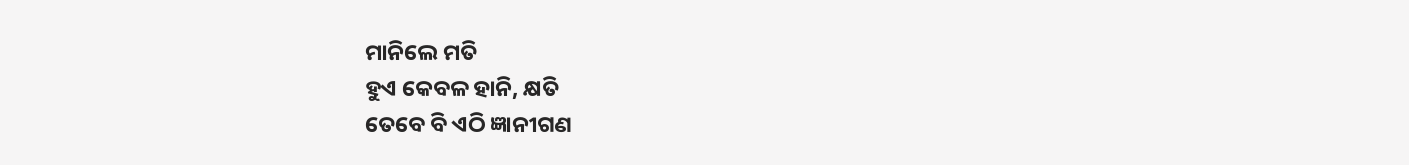ମାନିଲେ ମତି
ହୁଏ କେବଳ ହାନି, କ୍ଷତି
ତେବେ ବି ଏଠି ଜ୍ଞାନୀଗଣ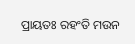ପ୍ରାୟତଃ ରହଂତି ମଉନ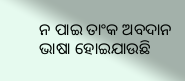ନ ପାଇ ତାଂକ ଅବଦାନ
ଭାଷା ହୋଇଯାଉଛି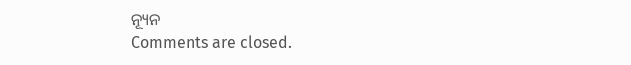ନ୍ୟୂନ
Comments are closed.